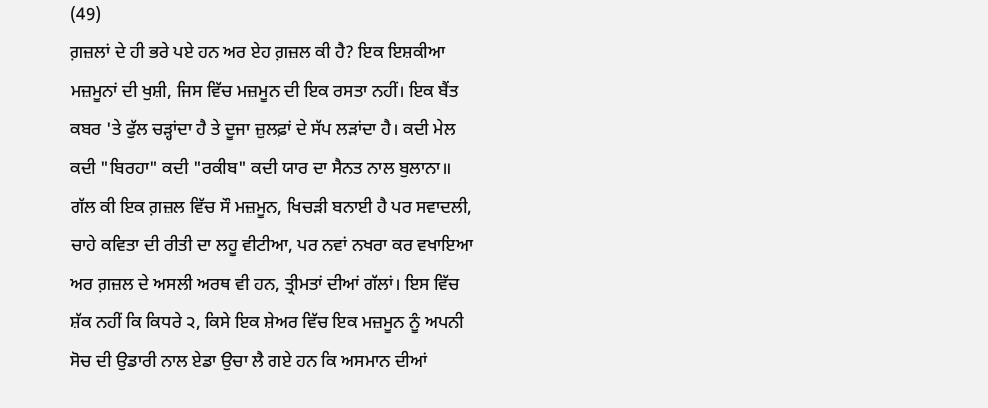(49)
ਗ਼ਜ਼ਲਾਂ ਦੇ ਹੀ ਭਰੇ ਪਏ ਹਨ ਅਰ ਏਹ ਗ਼ਜ਼ਲ ਕੀ ਹੈ? ਇਕ ਇਸ਼ਕੀਆ ਮਜ਼ਮੂਨਾਂ ਦੀ ਖੁਸ਼ੀ, ਜਿਸ ਵਿੱਚ ਮਜ਼ਮੂਨ ਦੀ ਇਕ ਰਸਤਾ ਨਹੀਂ। ਇਕ ਬੈਂਤ ਕਬਰ 'ਤੇ ਫੁੱਲ ਚੜ੍ਹਾਂਦਾ ਹੈ ਤੇ ਦੂਜਾ ਜ਼ੁਲਫ਼ਾਂ ਦੇ ਸੱਪ ਲੜਾਂਦਾ ਹੈ। ਕਦੀ ਮੇਲ ਕਦੀ "ਬਿਰਹਾ" ਕਦੀ "ਰਕੀਬ" ਕਦੀ ਯਾਰ ਦਾ ਸੈਨਤ ਨਾਲ ਬੁਲਾਨਾ॥
ਗੱਲ ਕੀ ਇਕ ਗ਼ਜ਼ਲ ਵਿੱਚ ਸੌ ਮਜ਼ਮੂਨ, ਖਿਚੜੀ ਬਨਾਈ ਹੈ ਪਰ ਸਵਾਦਲੀ, ਚਾਹੇ ਕਵਿਤਾ ਦੀ ਰੀਤੀ ਦਾ ਲਹੂ ਵੀਟੀਆ, ਪਰ ਨਵਾਂ ਨਖਰਾ ਕਰ ਵਖਾਇਆ ਅਰ ਗ਼ਜ਼ਲ ਦੇ ਅਸਲੀ ਅਰਥ ਵੀ ਹਨ, ਤ੍ਰੀਮਤਾਂ ਦੀਆਂ ਗੱਲਾਂ। ਇਸ ਵਿੱਚ ਸ਼ੱਕ ਨਹੀਂ ਕਿ ਕਿਧਰੇ ੨, ਕਿਸੇ ਇਕ ਸ਼ੇਅਰ ਵਿੱਚ ਇਕ ਮਜ਼ਮੂਨ ਨੂੰ ਅਪਨੀ ਸੋਚ ਦੀ ਉਡਾਰੀ ਨਾਲ ਏਡਾ ਉਚਾ ਲੈ ਗਏ ਹਨ ਕਿ ਅਸਮਾਨ ਦੀਆਂ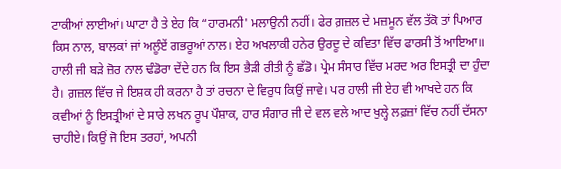ਟਾਕੀਆਂ ਲਾਈਆਂ। ਘਾਟਾ ਹੈ ਤੇ ਏਹ ਕਿ “ਹਾਰਮਨੀ' ਮਲਾਉਨੀ ਨਹੀਂ। ਫੇਰ ਗ਼ਜ਼ਲ ਦੇ ਮਜ਼ਮੂਨ ਵੱਲ ਤੱਕੋ ਤਾਂ ਪਿਆਰ ਕਿਸ ਨਾਲ, ਬਾਲਕਾਂ ਜਾਂ ਅਲੂੰਏਂ ਗਭਰੂਆਂ ਨਾਲ। ਏਹ ਅਖਲਾਕੀ ਹਨੇਰ ਉਰਦੂ ਦੇ ਕਵਿਤਾ ਵਿੱਚ ਫਾਰਸੀ ਤੋਂ ਆਇਆ॥
ਹਾਲੀ ਜੀ ਬੜੇ ਜ਼ੋਰ ਨਾਲ ਢੰਡੋਰਾ ਦੇਂਦੇ ਹਨ ਕਿ ਇਸ ਭੈੜੀ ਰੀਤੀ ਨੂੰ ਛੱਡੋ। ਪ੍ਰੇਮ ਸੰਸਾਰ ਵਿੱਚ ਮਰਦ ਅਰ ਇਸਤ੍ਰੀ ਦਾ ਹੁੰਦਾ ਹੈ। ਗ਼ਜ਼ਲ ਵਿੱਚ ਜੇ ਇਸ਼ਕ ਹੀ ਕਰਨਾ ਹੈ ਤਾਂ ਰਚਨਾ ਦੇ ਵਿਰੁਧ ਕਿਉਂ ਜਾਵੇ। ਪਰ ਹਾਲੀ ਜੀ ਏਹ ਵੀ ਆਖਦੇ ਹਨ ਕਿ ਕਵੀਆਂ ਨੂੰ ਇਸਤ੍ਰੀਆਂ ਦੇ ਸਾਰੇ ਲਖਨ ਰੂਪ ਪੌਸ਼ਾਕ, ਹਾਰ ਸੰਗਾਰ ਜੀ ਦੇ ਵਲ ਵਲੇ ਆਦ ਖੁਲ੍ਹੇ ਲਫ਼ਜ਼ਾਂ ਵਿੱਚ ਨਹੀਂ ਦੱਸਨਾ ਚਾਹੀਏ। ਕਿਉਂ ਜੋ ਇਸ ਤਰਹਾਂ, ਅਪਨੀ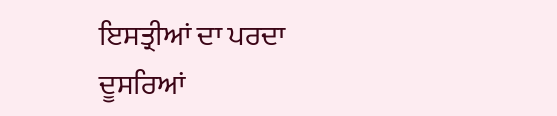ਇਸਤ੍ਰੀਆਂ ਦਾ ਪਰਦਾ ਦੂਸਰਿਆਂ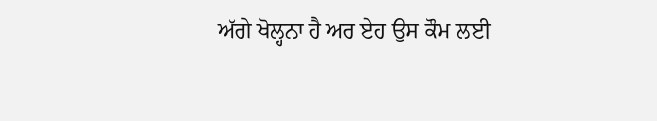ਅੱਗੇ ਖੋਲ੍ਹਨਾ ਹੈ ਅਰ ਏਹ ਉਸ ਕੌਮ ਲਈ